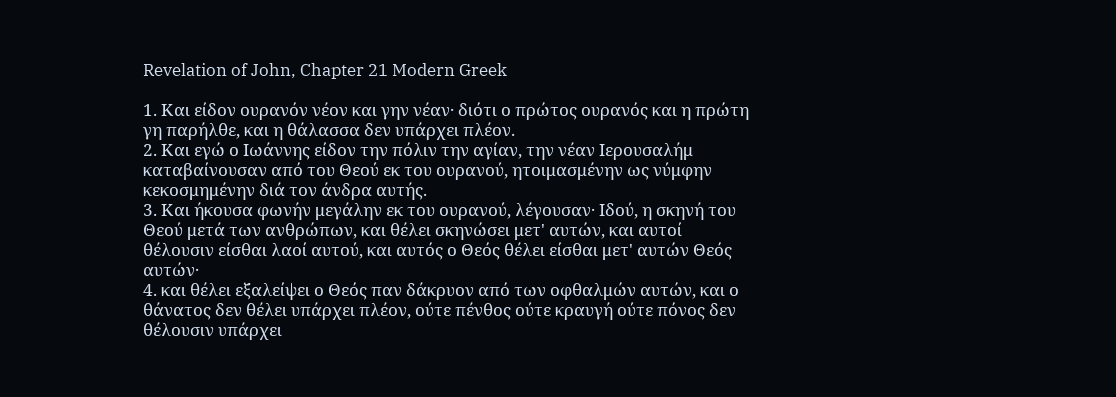Revelation of John, Chapter 21 Modern Greek

1. Και είδον ουρανόν νέον και γην νέαν· διότι ο πρώτος ουρανός και η πρώτη γη παρήλθε, και η θάλασσα δεν υπάρχει πλέον.
2. Και εγώ ο Ιωάννης είδον την πόλιν την αγίαν, την νέαν Ιερουσαλήμ καταβαίνουσαν από του Θεού εκ του ουρανού, ητοιμασμένην ως νύμφην κεκοσμημένην διά τον άνδρα αυτής.
3. Και ήκουσα φωνήν μεγάλην εκ του ουρανού, λέγουσαν· Ιδού, η σκηνή του Θεού μετά των ανθρώπων, και θέλει σκηνώσει μετ' αυτών, και αυτοί θέλουσιν είσθαι λαοί αυτού, και αυτός ο Θεός θέλει είσθαι μετ' αυτών Θεός αυτών·
4. και θέλει εξαλείψει ο Θεός παν δάκρυον από των οφθαλμών αυτών, και ο θάνατος δεν θέλει υπάρχει πλέον, ούτε πένθος ούτε κραυγή ούτε πόνος δεν θέλουσιν υπάρχει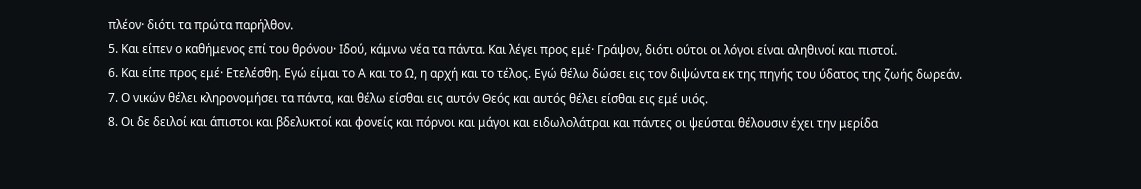πλέον· διότι τα πρώτα παρήλθον.
5. Και είπεν ο καθήμενος επί του θρόνου· Ιδού, κάμνω νέα τα πάντα. Και λέγει προς εμέ· Γράψον, διότι ούτοι οι λόγοι είναι αληθινοί και πιστοί.
6. Και είπε προς εμέ· Ετελέσθη. Εγώ είμαι το Α και το Ω, η αρχή και το τέλος. Εγώ θέλω δώσει εις τον διψώντα εκ της πηγής του ύδατος της ζωής δωρεάν.
7. Ο νικών θέλει κληρονομήσει τα πάντα, και θέλω είσθαι εις αυτόν Θεός και αυτός θέλει είσθαι εις εμέ υιός.
8. Οι δε δειλοί και άπιστοι και βδελυκτοί και φονείς και πόρνοι και μάγοι και ειδωλολάτραι και πάντες οι ψεύσται θέλουσιν έχει την μερίδα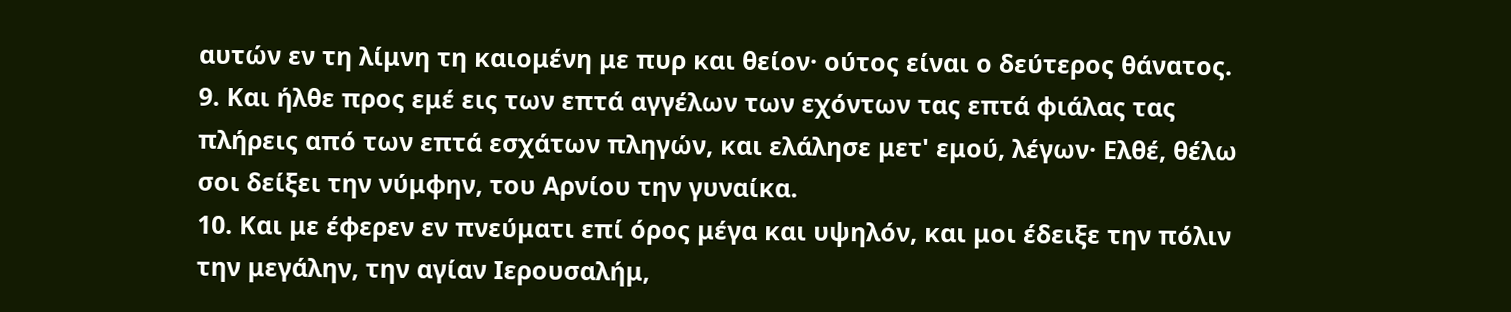αυτών εν τη λίμνη τη καιομένη με πυρ και θείον· ούτος είναι ο δεύτερος θάνατος.
9. Και ήλθε προς εμέ εις των επτά αγγέλων των εχόντων τας επτά φιάλας τας πλήρεις από των επτά εσχάτων πληγών, και ελάλησε μετ' εμού, λέγων· Ελθέ, θέλω σοι δείξει την νύμφην, του Αρνίου την γυναίκα.
10. Και με έφερεν εν πνεύματι επί όρος μέγα και υψηλόν, και μοι έδειξε την πόλιν την μεγάλην, την αγίαν Ιερουσαλήμ,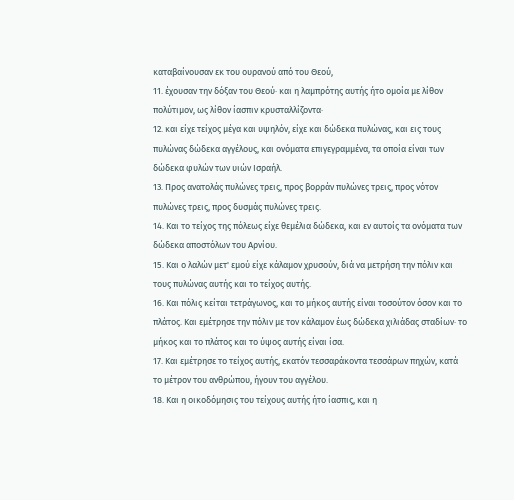καταβαίνουσαν εκ του ουρανού από του Θεού,
11. έχουσαν την δόξαν του Θεού· και η λαμπρότης αυτής ήτο ομοία με λίθον πολύτιμον, ως λίθον ίασπιν κρυσταλλίζοντα·
12. και είχε τείχος μέγα και υψηλόν, είχε και δώδεκα πυλώνας, και εις τους πυλώνας δώδεκα αγγέλους, και ονόματα επιγεγραμμένα, τα οποία είναι των δώδεκα φυλών των υιών Ισραήλ.
13. Προς ανατολάς πυλώνες τρεις, προς βορράν πυλώνες τρεις, προς νότον πυλώνες τρεις, προς δυσμάς πυλώνες τρεις.
14. Και το τείχος της πόλεως είχε θεμέλια δώδεκα, και εν αυτοίς τα ονόματα των δώδεκα αποστόλων του Αρνίου.
15. Και ο λαλών μετ' εμού είχε κάλαμον χρυσούν, διά να μετρήση την πόλιν και τους πυλώνας αυτής και το τείχος αυτής.
16. Και πόλις κείται τετράγωνος, και το μήκος αυτής είναι τοσούτον όσον και το πλάτος. Και εμέτρησε την πόλιν με τον κάλαμον έως δώδεκα χιλιάδας σταδίων· το μήκος και το πλάτος και το ύψος αυτής είναι ίσα.
17. Και εμέτρησε το τείχος αυτής, εκατόν τεσσαράκοντα τεσσάρων πηχών, κατά το μέτρον του ανθρώπου, ήγουν του αγγέλου.
18. Και η οικοδόμησις του τείχους αυτής ήτο ίασπις, και η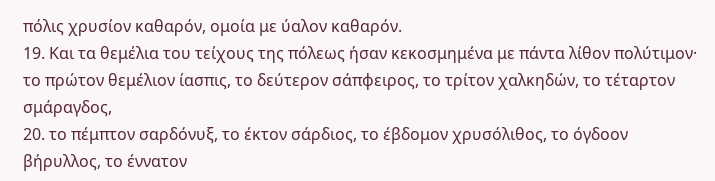πόλις χρυσίον καθαρόν, ομοία με ύαλον καθαρόν.
19. Και τα θεμέλια του τείχους της πόλεως ήσαν κεκοσμημένα με πάντα λίθον πολύτιμον· το πρώτον θεμέλιον ίασπις, το δεύτερον σάπφειρος, το τρίτον χαλκηδών, το τέταρτον σμάραγδος,
20. το πέμπτον σαρδόνυξ, το έκτον σάρδιος, το έβδομον χρυσόλιθος, το όγδοον βήρυλλος, το έννατον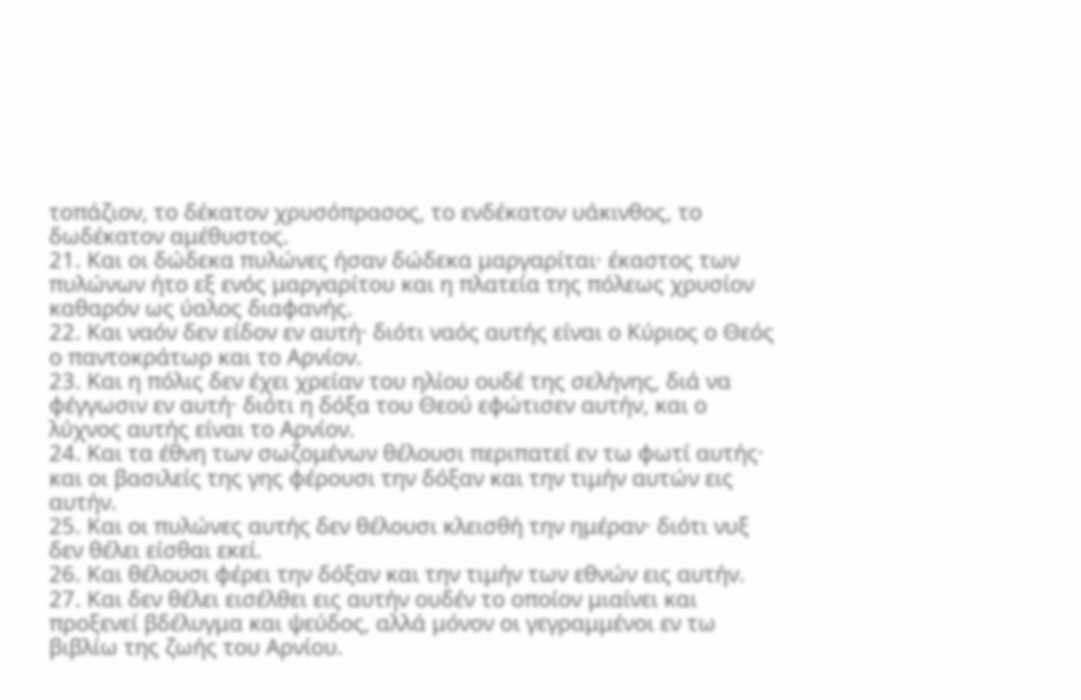τοπάζιον, το δέκατον χρυσόπρασος, το ενδέκατον υάκινθος, το δωδέκατον αμέθυστος.
21. Και οι δώδεκα πυλώνες ήσαν δώδεκα μαργαρίται· έκαστος των πυλώνων ήτο εξ ενός μαργαρίτου και η πλατεία της πόλεως χρυσίον καθαρόν ως ύαλος διαφανής.
22. Και ναόν δεν είδον εν αυτή· διότι ναός αυτής είναι ο Κύριος ο Θεός ο παντοκράτωρ και το Αρνίον.
23. Και η πόλις δεν έχει χρείαν του ηλίου ουδέ της σελήνης, διά να φέγγωσιν εν αυτή· διότι η δόξα του Θεού εφώτισεν αυτήν, και ο λύχνος αυτής είναι το Αρνίον.
24. Και τα έθνη των σωζομένων θέλουσι περιπατεί εν τω φωτί αυτής· και οι βασιλείς της γης φέρουσι την δόξαν και την τιμήν αυτών εις αυτήν.
25. Και οι πυλώνες αυτής δεν θέλουσι κλεισθή την ημέραν· διότι νυξ δεν θέλει είσθαι εκεί.
26. Και θέλουσι φέρει την δόξαν και την τιμήν των εθνών εις αυτήν.
27. Και δεν θέλει εισέλθει εις αυτήν ουδέν το οποίον μιαίνει και προξενεί βδέλυγμα και ψεύδος, αλλά μόνον οι γεγραμμένοι εν τω βιβλίω της ζωής του Αρνίου.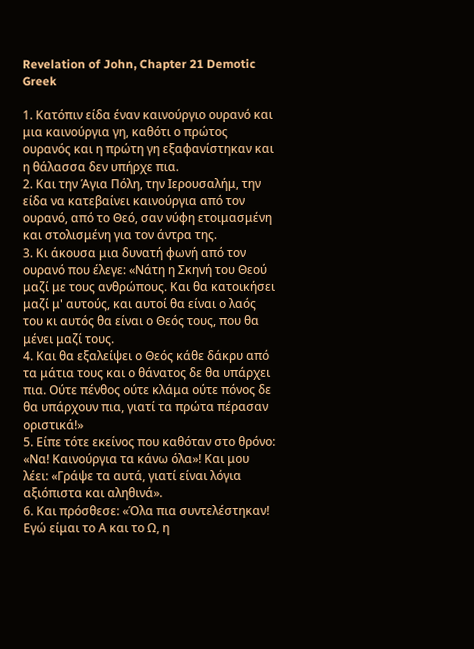Revelation of John, Chapter 21 Demotic Greek

1. Κατόπιν είδα έναν καινούργιο ουρανό και μια καινούργια γη, καθότι ο πρώτος ουρανός και η πρώτη γη εξαφανίστηκαν και η θάλασσα δεν υπήρχε πια.
2. Και την Άγια Πόλη, την Ιερουσαλήμ, την είδα να κατεβαίνει καινούργια από τον ουρανό, από το Θεό, σαν νύφη ετοιμασμένη και στολισμένη για τον άντρα της.
3. Κι άκουσα μια δυνατή φωνή από τον ουρανό που έλεγε: «Νάτη η Σκηνή του Θεού μαζί με τους ανθρώπους. Και θα κατοικήσει μαζί μ' αυτούς, και αυτοί θα είναι ο λαός του κι αυτός θα είναι ο Θεός τους, που θα μένει μαζί τους.
4. Και θα εξαλείψει ο Θεός κάθε δάκρυ από τα μάτια τους και ο θάνατος δε θα υπάρχει πια. Ούτε πένθος ούτε κλάμα ούτε πόνος δε θα υπάρχουν πια, γιατί τα πρώτα πέρασαν οριστικά!»
5. Είπε τότε εκείνος που καθόταν στο θρόνο: «Να! Καινούργια τα κάνω όλα»! Και μου λέει: «Γράψε τα αυτά, γιατί είναι λόγια αξιόπιστα και αληθινά».
6. Και πρόσθεσε: «Όλα πια συντελέστηκαν! Εγώ είμαι το Α και το Ω, η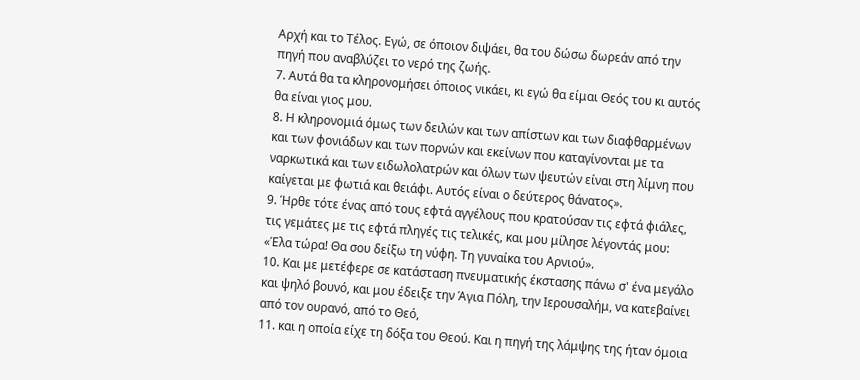Αρχή και το Τέλος. Εγώ, σε όποιον διψάει, θα του δώσω δωρεάν από την πηγή που αναβλύζει το νερό της ζωής.
7. Αυτά θα τα κληρονομήσει όποιος νικάει, κι εγώ θα είμαι Θεός του κι αυτός θα είναι γιος μου.
8. Η κληρονομιά όμως των δειλών και των απίστων και των διαφθαρμένων και των φονιάδων και των πορνών και εκείνων που καταγίνονται με τα ναρκωτικά και των ειδωλολατρών και όλων των ψευτών είναι στη λίμνη που καίγεται με φωτιά και θειάφι. Αυτός είναι ο δεύτερος θάνατος».
9. Ήρθε τότε ένας από τους εφτά αγγέλους που κρατούσαν τις εφτά φιάλες, τις γεμάτες με τις εφτά πληγές τις τελικές, και μου μίλησε λέγοντάς μου: «Έλα τώρα! Θα σου δείξω τη νύφη. Τη γυναίκα του Αρνιού».
10. Και με μετέφερε σε κατάσταση πνευματικής έκστασης πάνω σ' ένα μεγάλο και ψηλό βουνό, και μου έδειξε την Άγια Πόλη, την Ιερουσαλήμ, να κατεβαίνει από τον ουρανό, από το Θεό,
11. και η οποία είχε τη δόξα του Θεού. Και η πηγή της λάμψης της ήταν όμοια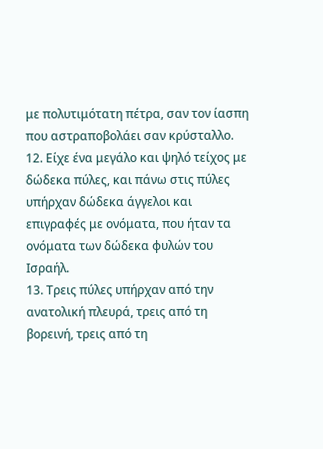με πολυτιμότατη πέτρα, σαν τον ίασπη που αστραποβολάει σαν κρύσταλλο.
12. Είχε ένα μεγάλο και ψηλό τείχος με δώδεκα πύλες, και πάνω στις πύλες υπήρχαν δώδεκα άγγελοι και επιγραφές με ονόματα, που ήταν τα ονόματα των δώδεκα φυλών του Ισραήλ.
13. Τρεις πύλες υπήρχαν από την ανατολική πλευρά, τρεις από τη βορεινή, τρεις από τη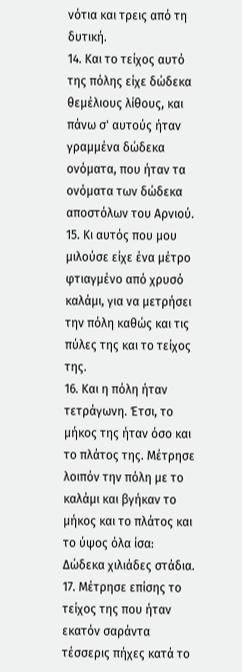νότια και τρεις από τη δυτική.
14. Και το τείχος αυτό της πόλης είχε δώδεκα θεμέλιους λίθους, και πάνω σ' αυτούς ήταν γραμμένα δώδεκα ονόματα, που ήταν τα ονόματα των δώδεκα αποστόλων του Αρνιού.
15. Κι αυτός που μου μιλούσε είχε ένα μέτρο φτιαγμένο από χρυσό καλάμι, για να μετρήσει την πόλη καθώς και τις πύλες της και το τείχος της.
16. Και η πόλη ήταν τετράγωνη. Έτσι, το μήκος της ήταν όσο και το πλάτος της. Μέτρησε λοιπόν την πόλη με το καλάμι και βγήκαν το μήκος και το πλάτος και το ύψος όλα ίσα: Δώδεκα χιλιάδες στάδια.
17. Μέτρησε επίσης το τείχος της που ήταν εκατόν σαράντα τέσσερις πήχες κατά το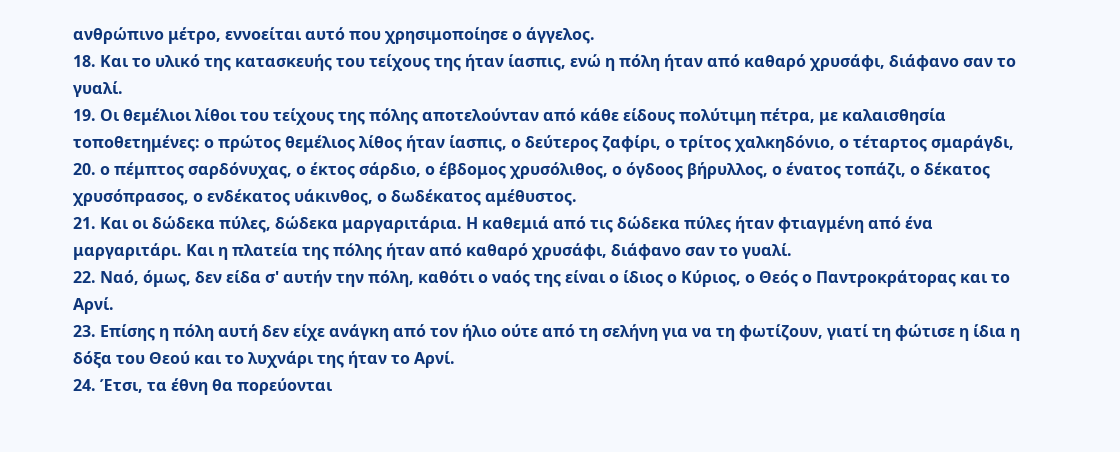ανθρώπινο μέτρο, εννοείται αυτό που χρησιμοποίησε ο άγγελος.
18. Και το υλικό της κατασκευής του τείχους της ήταν ίασπις, ενώ η πόλη ήταν από καθαρό χρυσάφι, διάφανο σαν το γυαλί.
19. Οι θεμέλιοι λίθοι του τείχους της πόλης αποτελούνταν από κάθε είδους πολύτιμη πέτρα, με καλαισθησία τοποθετημένες: ο πρώτος θεμέλιος λίθος ήταν ίασπις, ο δεύτερος ζαφίρι, ο τρίτος χαλκηδόνιο, ο τέταρτος σμαράγδι,
20. ο πέμπτος σαρδόνυχας, ο έκτος σάρδιο, ο έβδομος χρυσόλιθος, ο όγδοος βήρυλλος, ο ένατος τοπάζι, ο δέκατος χρυσόπρασος, ο ενδέκατος υάκινθος, ο δωδέκατος αμέθυστος.
21. Και οι δώδεκα πύλες, δώδεκα μαργαριτάρια. Η καθεμιά από τις δώδεκα πύλες ήταν φτιαγμένη από ένα μαργαριτάρι. Και η πλατεία της πόλης ήταν από καθαρό χρυσάφι, διάφανο σαν το γυαλί.
22. Ναό, όμως, δεν είδα σ' αυτήν την πόλη, καθότι ο ναός της είναι ο ίδιος ο Κύριος, ο Θεός ο Παντροκράτορας και το Αρνί.
23. Επίσης η πόλη αυτή δεν είχε ανάγκη από τον ήλιο ούτε από τη σελήνη για να τη φωτίζουν, γιατί τη φώτισε η ίδια η δόξα του Θεού και το λυχνάρι της ήταν το Αρνί.
24. Έτσι, τα έθνη θα πορεύονται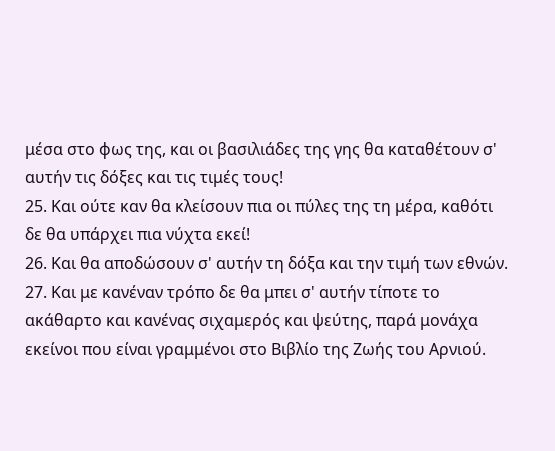μέσα στο φως της, και οι βασιλιάδες της γης θα καταθέτουν σ' αυτήν τις δόξες και τις τιμές τους!
25. Και ούτε καν θα κλείσουν πια οι πύλες της τη μέρα, καθότι δε θα υπάρχει πια νύχτα εκεί!
26. Και θα αποδώσουν σ' αυτήν τη δόξα και την τιμή των εθνών.
27. Και με κανέναν τρόπο δε θα μπει σ' αυτήν τίποτε το ακάθαρτο και κανένας σιχαμερός και ψεύτης, παρά μονάχα εκείνοι που είναι γραμμένοι στο Βιβλίο της Ζωής του Αρνιού.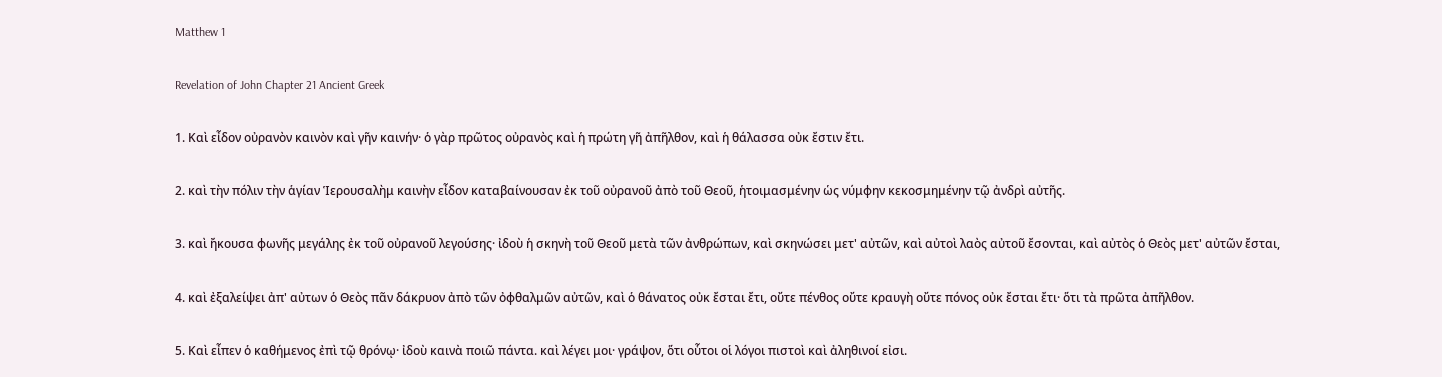Matthew 1

Revelation of John Chapter 21 Ancient Greek

1. Καὶ εἶδον οὐρανὸν καινὸν καὶ γῆν καινήν· ὁ γὰρ πρῶτος οὐρανὸς καὶ ἡ πρώτη γῆ ἀπῆλθον, καὶ ἡ θάλασσα οὐκ ἔστιν ἔτι.

2. καὶ τὴν πόλιν τὴν ἁγίαν Ἱερουσαλὴμ καινὴν εἶδον καταβαίνουσαν ἐκ τοῦ οὐρανοῦ ἀπὸ τοῦ Θεοῦ, ἡτοιμασμένην ὡς νύμφην κεκοσμημένην τῷ ἀνδρὶ αὐτῆς.

3. καὶ ἤκουσα φωνῆς μεγάλης ἐκ τοῦ οὐρανοῦ λεγούσης· ἰδοὺ ἡ σκηνὴ τοῦ Θεοῦ μετὰ τῶν ἀνθρώπων, καὶ σκηνώσει μετ' αὐτῶν, καὶ αὐτοὶ λαὸς αὐτοῦ ἔσονται, καὶ αὐτὸς ὁ Θεὸς μετ' αὐτῶν ἔσται,

4. καὶ ἐξαλείψει ἀπ' αὐτων ὁ Θεὸς πᾶν δάκρυον ἀπὸ τῶν ὀφθαλμῶν αὐτῶν, καὶ ὁ θάνατος οὐκ ἔσται ἔτι, οὔτε πένθος οὔτε κραυγὴ οὔτε πόνος οὐκ ἔσται ἔτι· ὅτι τὰ πρῶτα ἀπῆλθον.

5. Καὶ εἶπεν ὁ καθήμενος ἐπὶ τῷ θρόνῳ· ἰδοὺ καινὰ ποιῶ πάντα. καὶ λέγει μοι· γράψον, ὅτι οὗτοι οἱ λόγοι πιστοὶ καὶ ἀληθινοί εἰσι.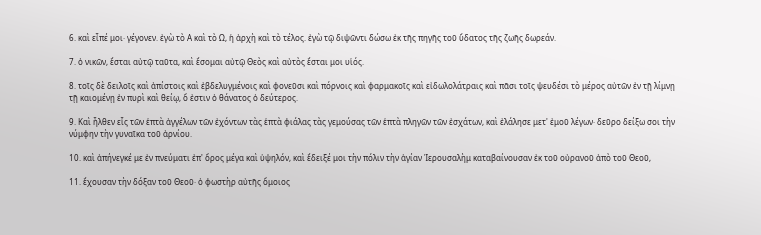6. καὶ εἶπέ μοι· γέγονεν. ἐγὼ τὸ Α καὶ τὸ Ω, ἡ ἀρχὴ καὶ τὸ τέλος. ἐγὼ τῷ διψῶντι δώσω ἐκ τῆς πηγῆς τοῦ ὕδατος τῆς ζωῆς δωρεάν.

7. ὁ νικῶν, ἔσται αὐτῷ ταῦτα, καὶ ἔσομαι αὐτῷ Θεὸς καὶ αὐτὸς ἔσται μοι υἱός.

8. τοῖς δὲ δειλοῖς καὶ ἀπίστοις καὶ ἐβδελυγμένοις καὶ φονεῦσι καὶ πόρνοις καὶ φαρμακοῖς καὶ εἰδωλολάτραις καὶ πᾶσι τοῖς ψευδέσι τὸ μέρος αὐτῶν ἐν τῇ λίμνῃ τῇ καιομένῃ ἐν πυρὶ καὶ θείῳ, ὅ ἐστιν ὁ θάνατος ὁ δεύτερος.

9. Καὶ ἦλθεν εἷς τῶν ἑπτὰ ἀγγέλων τῶν ἐχόντων τὰς ἑπτὰ φιάλας τὰς γεμούσας τῶν ἑπτὰ πληγῶν τῶν ἐσχάτων, καὶ ἐλάλησε μετ' ἐμοῦ λέγων· δεῦρο δείξω σοι τὴν νύμφην τὴν γυναῖκα τοῦ ἀρνίου.

10. καὶ ἀπήνεγκέ με ἐν πνεύματι ἐπ' ὄρος μέγα καὶ ὑψηλόν, καὶ ἔδειξέ μοι τὴν πόλιν τὴν ἁγίαν Ἱερουσαλὴμ καταβαίνουσαν ἐκ τοῦ οὐρανοῦ ἀπὸ τοῦ Θεοῦ,

11. ἔχουσαν τὴν δόξαν τοῦ Θεοῦ· ὁ φωστὴρ αὐτῆς ὅμοιος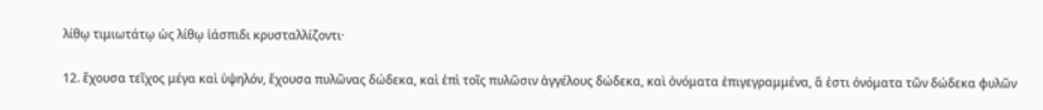λίθῳ τιμιωτάτῳ ὡς λίθῳ ἰάσπιδι κρυσταλλίζοντι·

12. ἔχουσα τεῖχος μέγα καὶ ὑψηλόν, ἔχουσα πυλῶνας δώδεκα, καὶ ἐπὶ τοῖς πυλῶσιν ἀγγέλους δώδεκα, καὶ ὀνόματα ἐπιγεγραμμένα, ἅ ἐστι ὀνόματα τῶν δώδεκα φυλῶν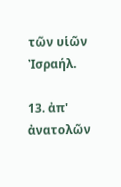τῶν υἱῶν Ἰσραήλ.

13. ἀπ' ἀνατολῶν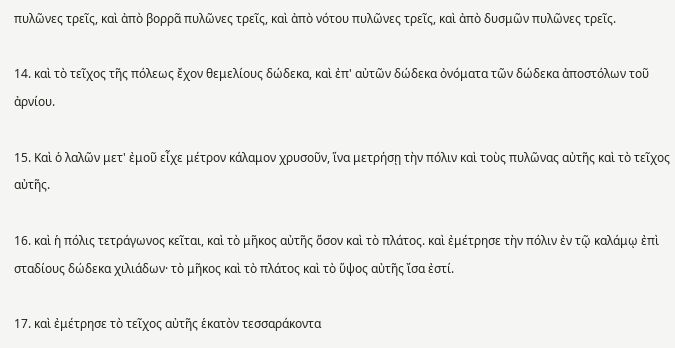πυλῶνες τρεῖς, καὶ ἀπὸ βορρᾶ πυλῶνες τρεῖς, καὶ ἀπὸ νότου πυλῶνες τρεῖς, καὶ ἀπὸ δυσμῶν πυλῶνες τρεῖς.

14. καὶ τὸ τεῖχος τῆς πόλεως ἔχον θεμελίους δώδεκα, καὶ ἐπ' αὐτῶν δώδεκα ὀνόματα τῶν δώδεκα ἀποστόλων τοῦ ἀρνίου.

15. Καὶ ὁ λαλῶν μετ' ἐμοῦ εἶχε μέτρον κάλαμον χρυσοῦν, ἵνα μετρήσῃ τὴν πόλιν καὶ τοὺς πυλῶνας αὐτῆς καὶ τὸ τεῖχος αὐτῆς.

16. καὶ ἡ πόλις τετράγωνος κεῖται, καὶ τὸ μῆκος αὐτῆς ὅσον καὶ τὸ πλάτος. καὶ ἐμέτρησε τὴν πόλιν ἐν τῷ καλάμῳ ἐπὶ σταδίους δώδεκα χιλιάδων· τὸ μῆκος καὶ τὸ πλάτος καὶ τὸ ὕψος αὐτῆς ἴσα ἐστί.

17. καὶ ἐμέτρησε τὸ τεῖχος αὐτῆς ἑκατὸν τεσσαράκοντα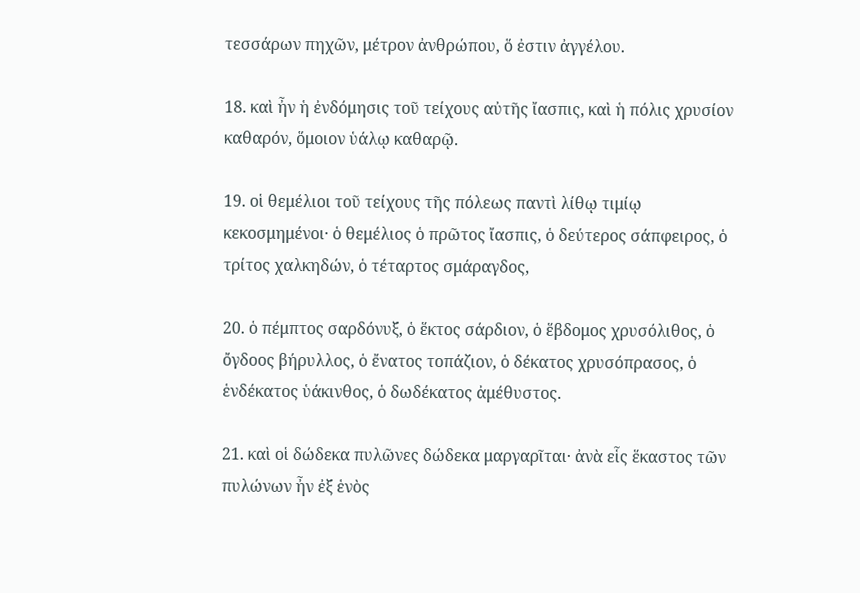τεσσάρων πηχῶν, μέτρον ἀνθρώπου, ὅ ἐστιν ἀγγέλου.

18. καὶ ἦν ἡ ἐνδόμησις τοῦ τείχους αὐτῆς ἴασπις, καὶ ἡ πόλις χρυσίον καθαρόν, ὅμοιον ὑάλῳ καθαρῷ.

19. οἱ θεμέλιοι τοῦ τείχους τῆς πόλεως παντὶ λίθῳ τιμίῳ κεκοσμημένοι· ὁ θεμέλιος ὁ πρῶτος ἴασπις, ὁ δεύτερος σάπφειρος, ὁ τρίτος χαλκηδών, ὁ τέταρτος σμάραγδος,

20. ὁ πέμπτος σαρδόνυξ, ὁ ἕκτος σάρδιον, ὁ ἕβδομος χρυσόλιθος, ὁ ὄγδοος βήρυλλος, ὁ ἔνατος τοπάζιον, ὁ δέκατος χρυσόπρασος, ὁ ἑνδέκατος ὑάκινθος, ὁ δωδέκατος ἀμέθυστος.

21. καὶ οἱ δώδεκα πυλῶνες δώδεκα μαργαρῖται· ἀνὰ εἷς ἕκαστος τῶν πυλώνων ἦν ἐξ ἑνὸς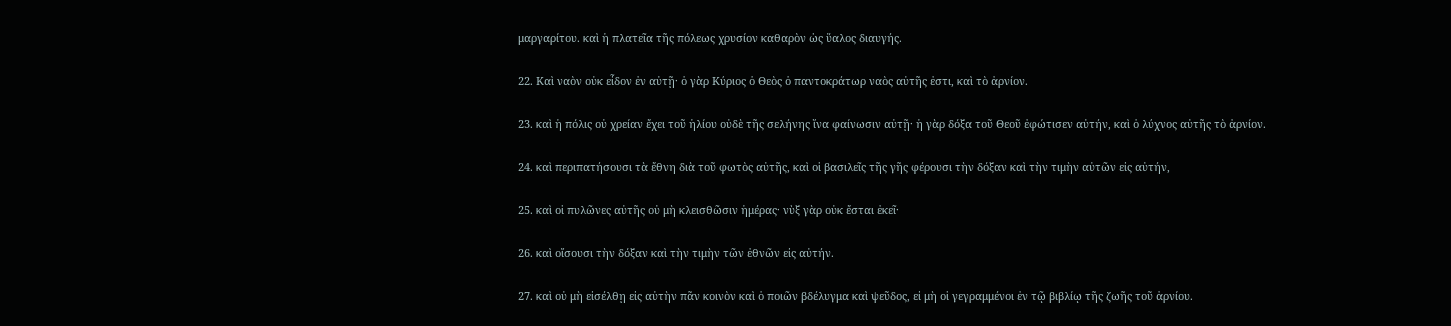μαργαρίτου. καὶ ἡ πλατεῖα τῆς πόλεως χρυσίον καθαρὸν ὡς ὕαλος διαυγής.

22. Καὶ ναὸν οὐκ εἶδον ἐν αὐτῇ· ὁ γὰρ Κύριος ὁ Θεὸς ὁ παντοκράτωρ ναὸς αὐτῆς ἐστι, καὶ τὸ ἀρνίον.

23. καὶ ἡ πόλις οὐ χρείαν ἔχει τοῦ ἡλίου οὐδὲ τῆς σελήνης ἵνα φαίνωσιν αὐτῇ· ἡ γὰρ δόξα τοῦ Θεοῦ ἐφώτισεν αὐτήν, καὶ ὁ λύχνος αὐτῆς τὸ ἀρνίον.

24. καὶ περιπατήσουσι τὰ ἔθνη διὰ τοῦ φωτὸς αὐτῆς, καὶ οἱ βασιλεῖς τῆς γῆς φέρουσι τὴν δόξαν καὶ τὴν τιμὴν αὐτῶν εἰς αὐτήν,

25. καὶ οἱ πυλῶνες αὐτῆς οὐ μὴ κλεισθῶσιν ἡμέρας· νὺξ γὰρ οὐκ ἔσται ἐκεῖ·

26. καὶ οἴσουσι τὴν δόξαν καὶ τὴν τιμὴν τῶν ἐθνῶν εἰς αὐτήν.

27. καὶ οὐ μὴ εἰσέλθῃ εἰς αὐτὴν πᾶν κοινὸν καὶ ὁ ποιῶν βδέλυγμα καὶ ψεῦδος, εἰ μὴ οἱ γεγραμμένοι ἐν τῷ βιβλίῳ τῆς ζωῆς τοῦ ἀρνίου.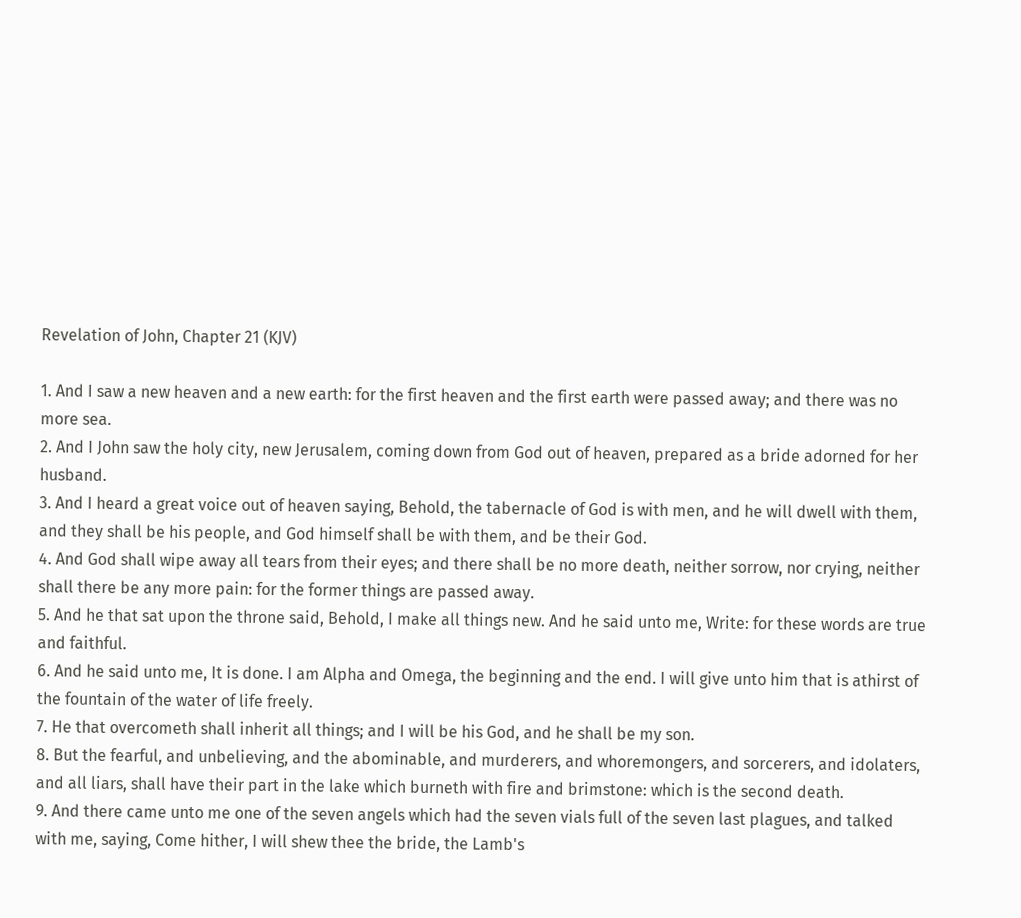Revelation of John, Chapter 21 (KJV)

1. And I saw a new heaven and a new earth: for the first heaven and the first earth were passed away; and there was no more sea.
2. And I John saw the holy city, new Jerusalem, coming down from God out of heaven, prepared as a bride adorned for her husband.
3. And I heard a great voice out of heaven saying, Behold, the tabernacle of God is with men, and he will dwell with them, and they shall be his people, and God himself shall be with them, and be their God.
4. And God shall wipe away all tears from their eyes; and there shall be no more death, neither sorrow, nor crying, neither shall there be any more pain: for the former things are passed away.
5. And he that sat upon the throne said, Behold, I make all things new. And he said unto me, Write: for these words are true and faithful.
6. And he said unto me, It is done. I am Alpha and Omega, the beginning and the end. I will give unto him that is athirst of the fountain of the water of life freely.
7. He that overcometh shall inherit all things; and I will be his God, and he shall be my son.
8. But the fearful, and unbelieving, and the abominable, and murderers, and whoremongers, and sorcerers, and idolaters, and all liars, shall have their part in the lake which burneth with fire and brimstone: which is the second death.
9. And there came unto me one of the seven angels which had the seven vials full of the seven last plagues, and talked with me, saying, Come hither, I will shew thee the bride, the Lamb's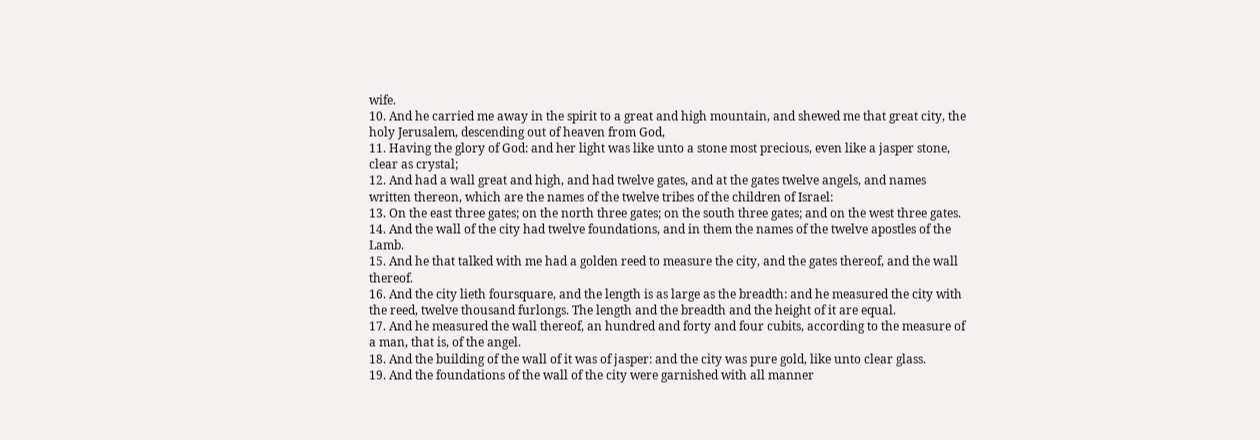wife.
10. And he carried me away in the spirit to a great and high mountain, and shewed me that great city, the holy Jerusalem, descending out of heaven from God,
11. Having the glory of God: and her light was like unto a stone most precious, even like a jasper stone, clear as crystal;
12. And had a wall great and high, and had twelve gates, and at the gates twelve angels, and names written thereon, which are the names of the twelve tribes of the children of Israel:
13. On the east three gates; on the north three gates; on the south three gates; and on the west three gates.
14. And the wall of the city had twelve foundations, and in them the names of the twelve apostles of the Lamb.
15. And he that talked with me had a golden reed to measure the city, and the gates thereof, and the wall thereof.
16. And the city lieth foursquare, and the length is as large as the breadth: and he measured the city with the reed, twelve thousand furlongs. The length and the breadth and the height of it are equal.
17. And he measured the wall thereof, an hundred and forty and four cubits, according to the measure of a man, that is, of the angel.
18. And the building of the wall of it was of jasper: and the city was pure gold, like unto clear glass.
19. And the foundations of the wall of the city were garnished with all manner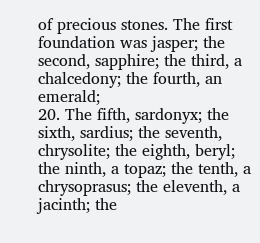of precious stones. The first foundation was jasper; the second, sapphire; the third, a chalcedony; the fourth, an emerald;
20. The fifth, sardonyx; the sixth, sardius; the seventh, chrysolite; the eighth, beryl; the ninth, a topaz; the tenth, a chrysoprasus; the eleventh, a jacinth; the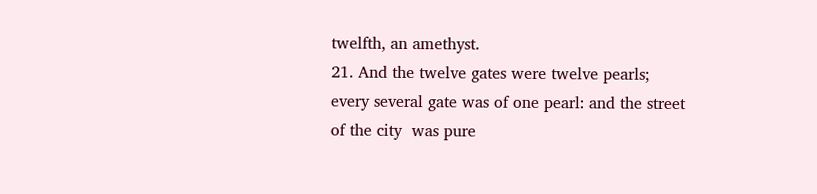twelfth, an amethyst.
21. And the twelve gates were twelve pearls; every several gate was of one pearl: and the street of the city  was pure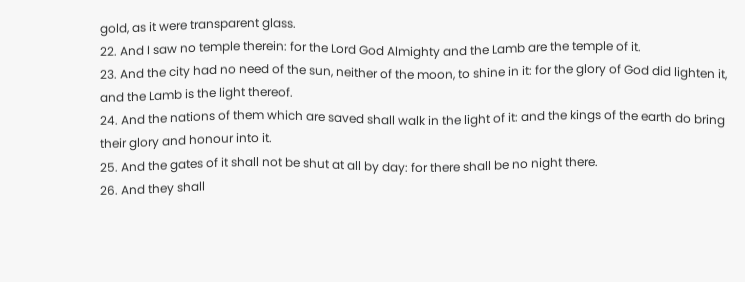gold, as it were transparent glass.
22. And I saw no temple therein: for the Lord God Almighty and the Lamb are the temple of it.
23. And the city had no need of the sun, neither of the moon, to shine in it: for the glory of God did lighten it, and the Lamb is the light thereof.
24. And the nations of them which are saved shall walk in the light of it: and the kings of the earth do bring their glory and honour into it.
25. And the gates of it shall not be shut at all by day: for there shall be no night there.
26. And they shall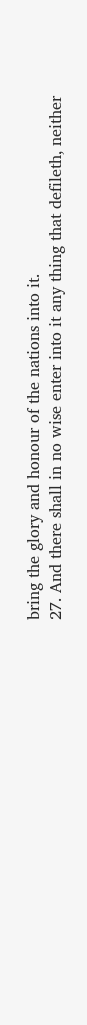bring the glory and honour of the nations into it.
27. And there shall in no wise enter into it any thing that defileth, neither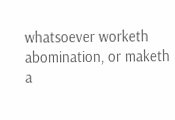whatsoever worketh abomination, or maketh  a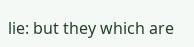lie: but they which are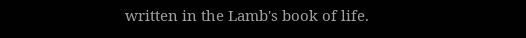written in the Lamb's book of life.